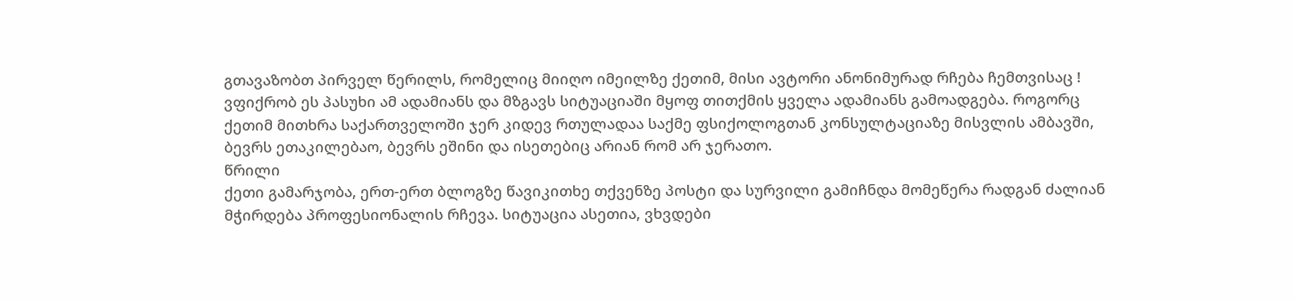გთავაზობთ პირველ წერილს, რომელიც მიიღო იმეილზე ქეთიმ, მისი ავტორი ანონიმურად რჩება ჩემთვისაც ! ვფიქრობ ეს პასუხი ამ ადამიანს და მზგავს სიტუაციაში მყოფ თითქმის ყველა ადამიანს გამოადგება. როგორც ქეთიმ მითხრა საქართველოში ჯერ კიდევ რთულადაა საქმე ფსიქოლოგთან კონსულტაციაზე მისვლის ამბავში, ბევრს ეთაკილებაო, ბევრს ეშინი და ისეთებიც არიან რომ არ ჯერათო.
წრილი
ქეთი გამარჯობა, ერთ-ერთ ბლოგზე წავიკითხე თქვენზე პოსტი და სურვილი გამიჩნდა მომეწერა რადგან ძალიან მჭირდება პროფესიონალის რჩევა. სიტუაცია ასეთია, ვხვდები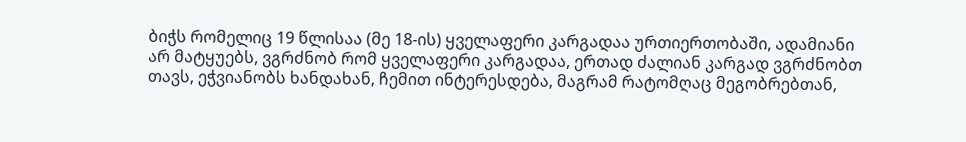ბიჭს რომელიც 19 წლისაა (მე 18-ის) ყველაფერი კარგადაა ურთიერთობაში, ადამიანი არ მატყუებს, ვგრძნობ რომ ყველაფერი კარგადაა, ერთად ძალიან კარგად ვგრძნობთ თავს, ეჭვიანობს ხანდახან, ჩემით ინტერესდება, მაგრამ რატომღაც მეგობრებთან,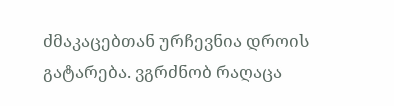ძმაკაცებთან ურჩევნია დროის გატარება. ვგრძნობ რაღაცა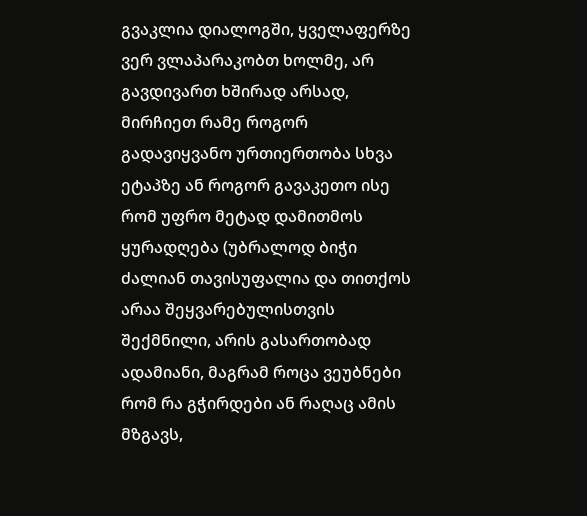გვაკლია დიალოგში, ყველაფერზე ვერ ვლაპარაკობთ ხოლმე, არ გავდივართ ხშირად არსად, მირჩიეთ რამე როგორ გადავიყვანო ურთიერთობა სხვა ეტაპზე ან როგორ გავაკეთო ისე რომ უფრო მეტად დამითმოს ყურადღება (უბრალოდ ბიჭი ძალიან თავისუფალია და თითქოს არაა შეყვარებულისთვის შექმნილი, არის გასართობად ადამიანი, მაგრამ როცა ვეუბნები რომ რა გჭირდები ან რაღაც ამის მზგავს,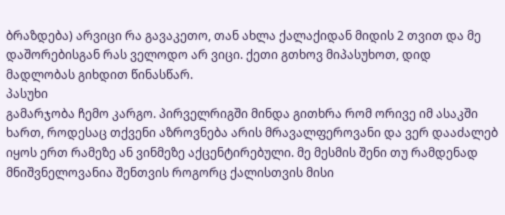ბრაზდება) არვიცი რა გავაკეთო, თან ახლა ქალაქიდან მიდის 2 თვით და მე დაშორებისგან რას ველოდო არ ვიცი. ქეთი გთხოვ მიპასუხოთ, დიდ მადლობას გიხდით წინასწარ.
პასუხი
გამარჯობა ჩემო კარგო. პირველრიგში მინდა გითხრა რომ ორივე იმ ასაკში ხართ, როდესაც თქვენი აზროვნება არის მრავალფეროვანი და ვერ დააძალებ იყოს ერთ რამეზე ან ვინმეზე აქცენტირებული. მე მესმის შენი თუ რამდენად მნიშვნელოვანია შენთვის როგორც ქალისთვის მისი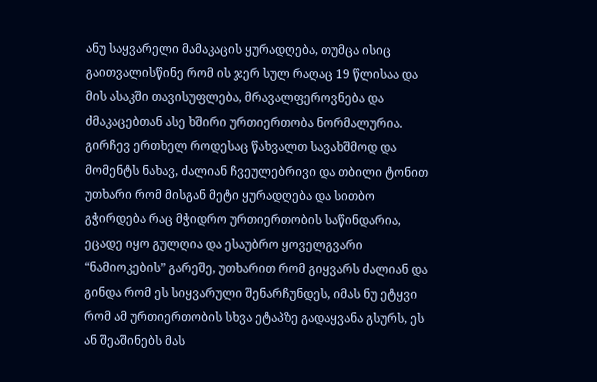ანუ საყვარელი მამაკაცის ყურადღება, თუმცა ისიც გაითვალისწინე რომ ის ჯერ სულ რაღაც 19 წლისაა და მის ასაკში თავისუფლება, მრავალფეროვნება და ძმაკაცებთან ასე ხშირი ურთიერთობა ნორმალურია. გირჩევ ერთხელ როდესაც წახვალთ სავახშმოდ და მომენტს ნახავ, ძალიან ჩვეულებრივი და თბილი ტონით უთხარი რომ მისგან მეტი ყურადღება და სითბო გჭირდება რაც მჭიდრო ურთიერთობის საწინდარია, ეცადე იყო გულღია და ესაუბრო ყოველგვარი “ნამიოკების” გარეშე, უთხარით რომ გიყვარს ძალიან და გინდა რომ ეს სიყვარული შენარჩუნდეს, იმას ნუ ეტყვი რომ ამ ურთიერთობის სხვა ეტაპზე გადაყვანა გსურს, ეს ან შეაშინებს მას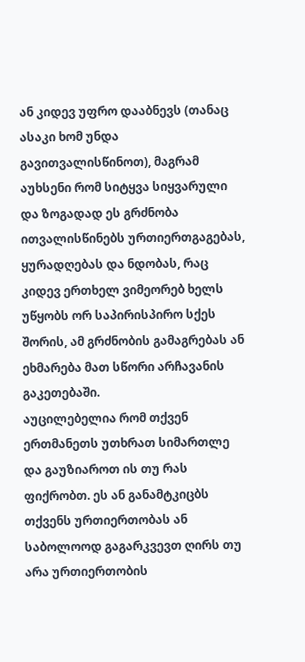ან კიდევ უფრო დააბნევს (თანაც ასაკი ხომ უნდა გავითვალისწინოთ), მაგრამ აუხსენი რომ სიტყვა სიყვარული და ზოგადად ეს გრძნობა ითვალისწინებს ურთიერთგაგებას, ყურადღებას და ნდობას, რაც კიდევ ერთხელ ვიმეორებ ხელს უწყობს ორ საპირისპირო სქეს შორის, ამ გრძნობის გამაგრებას ან ეხმარება მათ სწორი არჩავანის გაკეთებაში.
აუცილებელია რომ თქვენ ერთმანეთს უთხრათ სიმართლე და გაუზიაროთ ის თუ რას ფიქრობთ. ეს ან განამტკიცბს თქვენს ურთიერთობას ან საბოლოოდ გაგარკვევთ ღირს თუ არა ურთიერთობის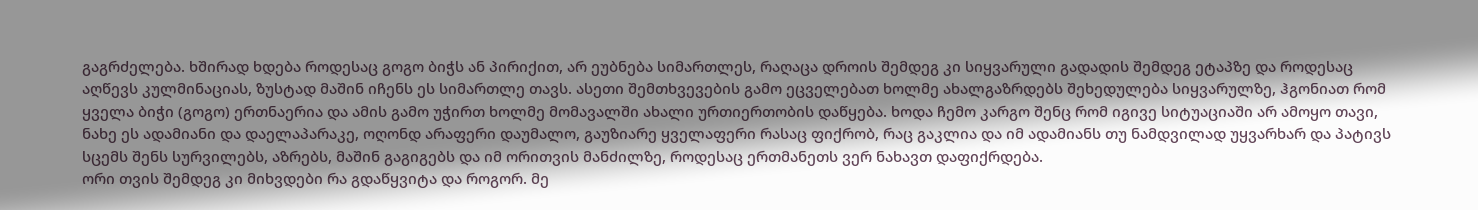გაგრძელება. ხშირად ხდება როდესაც გოგო ბიჭს ან პირიქით, არ ეუბნება სიმართლეს, რაღაცა დროის შემდეგ კი სიყვარული გადადის შემდეგ ეტაპზე და როდესაც აღწევს კულმინაციას, ზუსტად მაშინ იჩენს ეს სიმართლე თავს. ასეთი შემთხვევების გამო ეცველებათ ხოლმე ახალგაზრდებს შეხედულება სიყვარულზე, ჰგონიათ რომ ყველა ბიჭი (გოგო) ერთნაერია და ამის გამო უჭირთ ხოლმე მომავალში ახალი ურთიერთობის დაწყება. ხოდა ჩემო კარგო შენც რომ იგივე სიტუაციაში არ ამოყო თავი, ნახე ეს ადამიანი და დაელაპარაკე, ოღონდ არაფერი დაუმალო, გაუზიარე ყველაფერი რასაც ფიქრობ, რაც გაკლია და იმ ადამიანს თუ ნამდვილად უყვარხარ და პატივს სცემს შენს სურვილებს, აზრებს, მაშინ გაგიგებს და იმ ორითვის მანძილზე, როდესაც ერთმანეთს ვერ ნახავთ დაფიქრდება.
ორი თვის შემდეგ კი მიხვდები რა გდაწყვიტა და როგორ. მე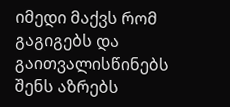იმედი მაქვს რომ გაგიგებს და გაითვალისწინებს შენს აზრებს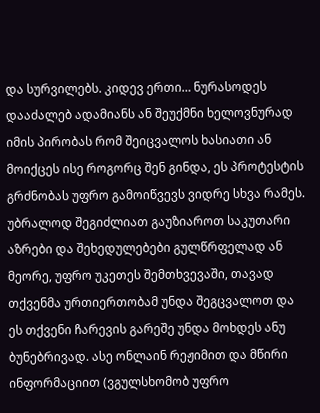და სურვილებს. კიდევ ერთი… ნურასოდეს დააძალებ ადამიანს ან შეუქმნი ხელოვნურად იმის პირობას რომ შეიცვალოს ხასიათი ან მოიქცეს ისე როგორც შენ გინდა, ეს პროტესტის გრძნობას უფრო გამოიწვევს ვიდრე სხვა რამეს. უბრალოდ შეგიძლიათ გაუზიაროთ საკუთარი აზრები და შეხედულებები გულწრფელად ან მეორე, უფრო უკეთეს შემთხვევაში, თავად თქვენმა ურთიერთობამ უნდა შეგცვალოთ და ეს თქვენი ჩარევის გარეშე უნდა მოხდეს ანუ ბუნებრივად. ასე ონლაინ რეჟიმით და მწირი ინფორმაციით (ვგულსხომობ უფრო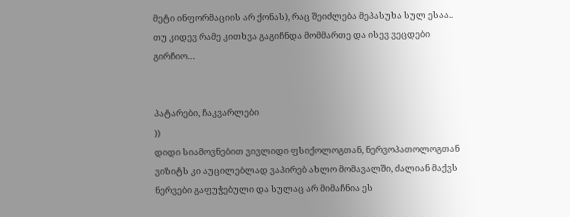მეტი ინფორმაციის არ ქონას), რაც შეიძლება მეპასუხა სულ ესაა.. თუ კიდევ რამე კითხვა გაგიჩნდა მომმართე და ისევ ვეცდები გირჩიო…


პატარები, ჩაკვარლები
))
დიდი სიამოვნებით ვივლიდი ფსიქოლოგთან, ნერვოპათოლოგთან ვიზიტს კი აუცილებლად ვაპირებ ახლო მომავალში, ძალიან მაქვს ნერვები გაფუჭებული და სულაც არ მიმაჩნია ეს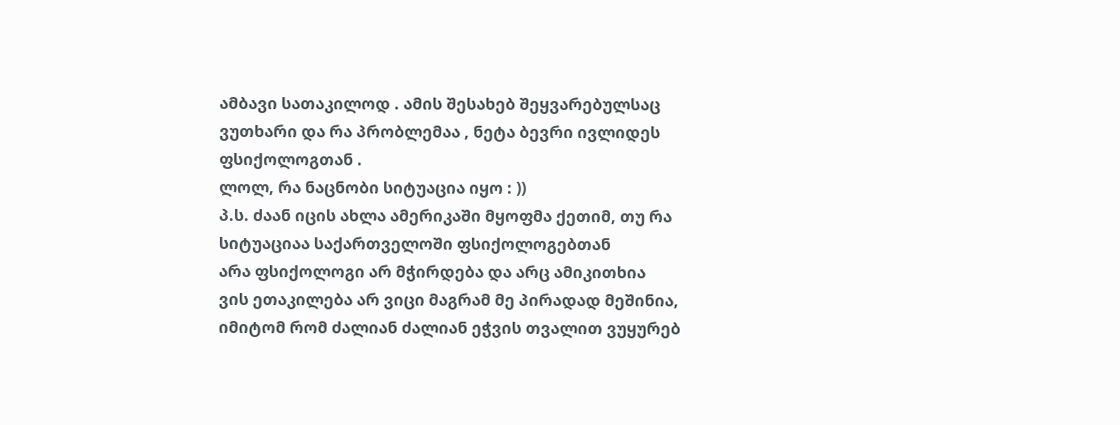ამბავი სათაკილოდ . ამის შესახებ შეყვარებულსაც ვუთხარი და რა პრობლემაა , ნეტა ბევრი ივლიდეს ფსიქოლოგთან .
ლოლ, რა ნაცნობი სიტუაცია იყო : ))
პ.ს. ძაან იცის ახლა ამერიკაში მყოფმა ქეთიმ, თუ რა სიტუაციაა საქართველოში ფსიქოლოგებთან
არა ფსიქოლოგი არ მჭირდება და არც ამიკითხია
ვის ეთაკილება არ ვიცი მაგრამ მე პირადად მეშინია, იმიტომ რომ ძალიან ძალიან ეჭვის თვალით ვუყურებ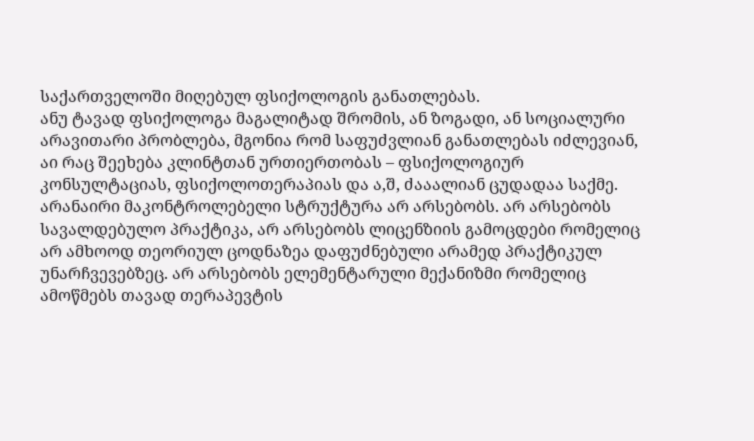საქართველოში მიღებულ ფსიქოლოგის განათლებას.
ანუ ტავად ფსიქოლოგა მაგალიტად შრომის, ან ზოგადი, ან სოციალური არავითარი პრობლება, მგონია რომ საფუძვლიან განათლებას იძლევიან, აი რაც შეეხება კლინტთან ურთიერთობას – ფსიქოლოგიურ კონსულტაციას, ფსიქოლოთერაპიას და ა,შ, ძააალიან ცუდადაა საქმე.
არანაირი მაკონტროლებელი სტრუქტურა არ არსებობს. არ არსებობს სავალდებულო პრაქტიკა, არ არსებობს ლიცენზიის გამოცდები რომელიც არ ამხოოდ თეორიულ ცოდნაზეა დაფუძნებული არამედ პრაქტიკულ უნარჩვევებზეც. არ არსებობს ელემენტარული მექანიზმი რომელიც ამოწმებს თავად თერაპევტის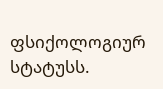ფსიქოლოგიურ სტატუსს.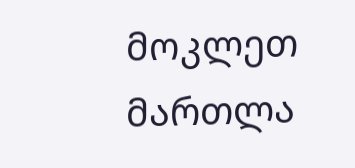მოკლეთ მართლა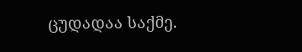ცუდადაა საქმე.